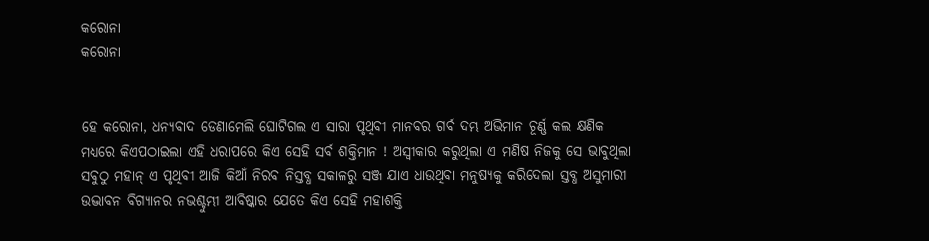କରୋନା
କରୋନା


ହେ କରୋନା, ଧନ୍ୟବାଦ ଡେଣାମେଲି ଘୋଟିଗଲ ଏ ସାରା ପୃଥିବୀ ମାନବର ଗର୍ବ ଦମ୍ଭ ଅଭିମାନ ଚୂର୍ଣ୍ଣ କଲ କ୍ଷଣିକ ମଧ୍ୟରେ କିଏପଠାଇଲା ଏହି ଧରାପରେ କିଏ ସେହି ସର୍ବ ଶକ୍ତିମାନ ! ଅସ୍ବୀକାର କରୁଥିଲା ଏ ମଣିଷ ନିଜକୁ ସେ ଭାବୁଥିଲା ସବୁଠୁ ମହାନ୍ ଏ ପୃଥିବୀ ଆଜି କିଆଁ ନିରବ ନିସ୍ତବ୍ଧ ସକାଳରୁ ସଞ୍ଜ ଯାଏ ଧାଉଥିବା ମନୁଷ୍ୟକୁ କରିଦେଲା ସ୍ତବ୍ଧ ଅସୁମାରୀ ଉଦ୍ଭାବନ ବିଗ୍ୟାନର ନଭଶ୍ଚୁମ୍ଭୀ ଆବିଷ୍କାର ଯେତେ କିଏ ସେହି ମହାଶକ୍ତି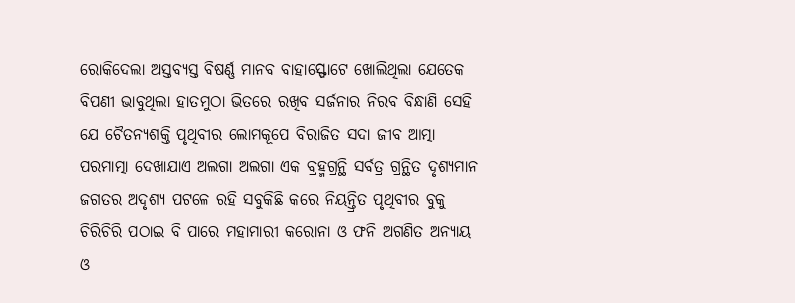ରୋକିଦେଲା ଅସ୍ତବ୍ୟସ୍ତ ବିଷର୍ଣ୍ଣ ମାନବ ବାହାସ୍ଫୋଟେ ଖୋଲିଥିଲା ଯେତେକ ବିପଣୀ ଭାବୁଥିଲା ହାତମୁଠା ଭିତରେ ରଖିବ ସର୍ଜନାର ନିରବ ବିନ୍ଧାଣି ସେହି ଯେ ଚୈତନ୍ୟଶକ୍ତି ପୃଥିବୀର ଲୋମକୂପେ ବିରାଜିତ ସଦା ଜୀବ ଆତ୍ମା ପରମାତ୍ମା ଦେଖାଯାଏ ଅଲଗା ଅଲଗା ଏକ ବ୍ରହ୍ମଗ୍ରନ୍ଥି ସର୍ବତ୍ର ଗ୍ରନ୍ଥିତ ଦୃଶ୍ୟମାନ ଜଗତର ଅଦୃଶ୍ୟ ପଟଳେ ରହି ସବୁକିଛି କରେ ନିୟନ୍ତ୍ରିତ ପୃଥିବୀର ବୁକୁ ଚିରିଚିରି ପଠାଇ ବି ପାରେ ମହାମାରୀ କରୋନା ଓ ଫନି ଅଗଣିତ ଅନ୍ୟାୟ ଓ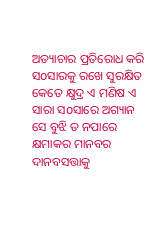ଅତ୍ୟାଚାର ପ୍ରତିରୋଧ କରି ସoସାରକୁ ରଖେ ସୁରକ୍ଷିତ କେତେ କ୍ଷୁଦ୍ର ଏ ମଣିଷ ଏ ସାରା ସoସାରେ ଅଗ୍ୟାନ ସେ ବୁଝି ତ ନପାରେ କ୍ଷମାକର ମାନବର ଦାନବସତ୍ତାକୁ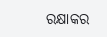ରକ୍ଷାକର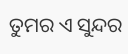ତୁମର ଏ ସୁନ୍ଦର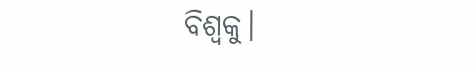ବିଶ୍ବକୁ।